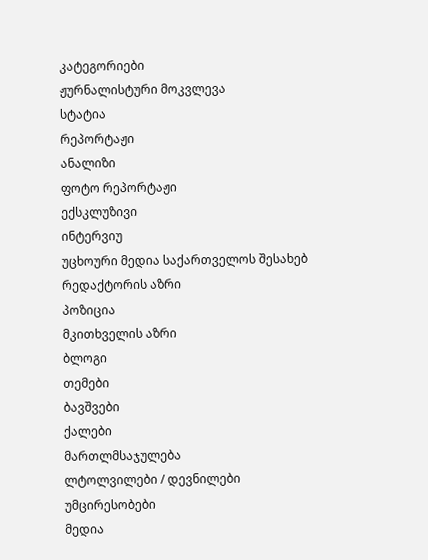კატეგორიები
ჟურნალისტური მოკვლევა
სტატია
რეპორტაჟი
ანალიზი
ფოტო რეპორტაჟი
ექსკლუზივი
ინტერვიუ
უცხოური მედია საქართველოს შესახებ
რედაქტორის აზრი
პოზიცია
მკითხველის აზრი
ბლოგი
თემები
ბავშვები
ქალები
მართლმსაჯულება
ლტოლვილები / დევნილები
უმცირესობები
მედია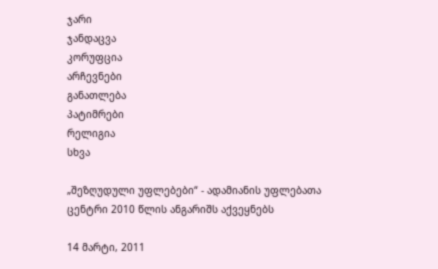ჯარი
ჯანდაცვა
კორუფცია
არჩევნები
განათლება
პატიმრები
რელიგია
სხვა

„შეზღუდული უფლებები“ - ადამიანის უფლებათა ცენტრი 2010 წლის ანგარიშს აქვეყნებს

14 მარტი, 2011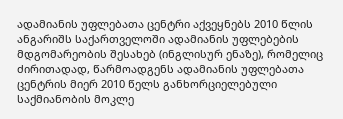ადამიანის უფლებათა ცენტრი აქვეყნებს 2010 წლის ანგარიშს საქართველოში ადამიანის უფლებების მდგომარეობის შესახებ (ინგლისურ ენაზე), რომელიც ძირითადად, წარმოადგენს ადამიანის უფლებათა ცენტრის მიერ 2010 წელს განხორციელებული საქმიანობის მოკლე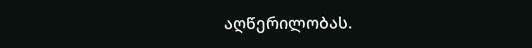აღწერილობას.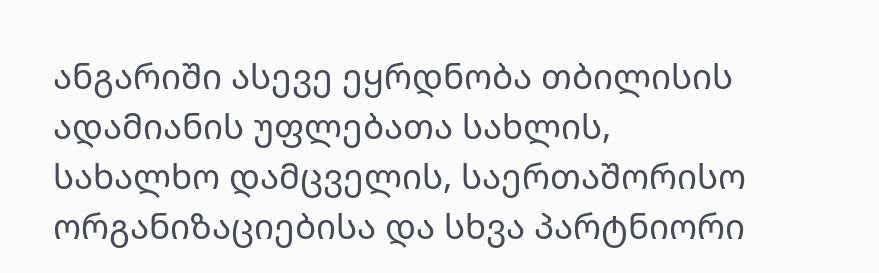ანგარიში ასევე ეყრდნობა თბილისის ადამიანის უფლებათა სახლის, სახალხო დამცველის, საერთაშორისო ორგანიზაციებისა და სხვა პარტნიორი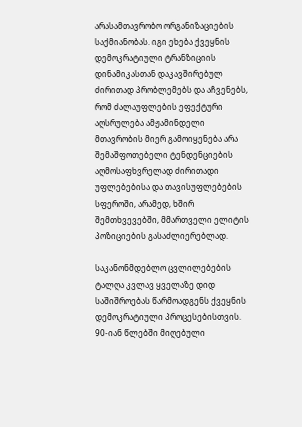არასამთავრობო ორგანიზაციების საქმიანობას. იგი ეხება ქვეყნის დემოკრატიული ტრანზიციის დინამიკასთან დაკავშირებულ ძირითად პრობლემებს და აჩვენებს, რომ ძალაუფლების ეფექტური აღსრულება ამჟამინდელი მთავრობის მიერ გამოიყენება არა შემაშფოთებელი ტენდენციების აღმოსაფხვრელად ძირითადი უფლებებისა და თავისუფლებების სფეროში, არამედ, ხშირ შემთხვევებში, მმართველი ელიტის პოზიციების გასაძლიერებლად.

საკანონმდებლო ცვლილებების ტალღა კვლავ ყველაზე დიდ საშიშროებას წარმოადგენს ქვეყნის დემოკრატიული პროცესებისთვის. 90-იან წლებში მიღებული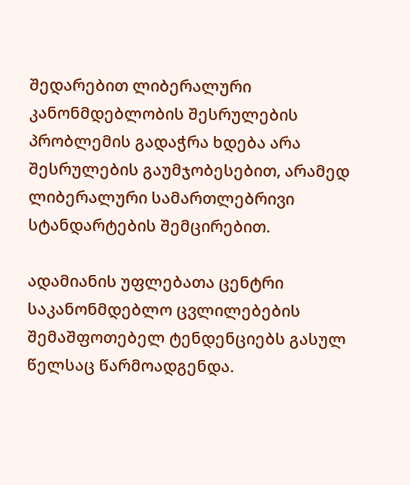შედარებით ლიბერალური კანონმდებლობის შესრულების პრობლემის გადაჭრა ხდება არა შესრულების გაუმჯობესებით, არამედ ლიბერალური სამართლებრივი სტანდარტების შემცირებით.

ადამიანის უფლებათა ცენტრი საკანონმდებლო ცვლილებების შემაშფოთებელ ტენდენციებს გასულ წელსაც წარმოადგენდა.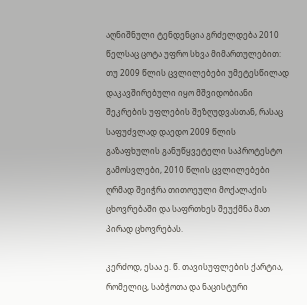აღნიშნული ტენდენცია გრძელდება 2010 წელსაც ცოტა უფრო სხვა მიმართულებით: თუ 2009 წლის ცვლილებები უმეტესწილად დაკავშირებული იყო მშვიდობიანი შეკრების უფლების შეზღუდვასთან, რასაც საფუძვლად დაედო 2009 წლის გაზაფხულის განუწყვეტელი საპროტესტო გამოსვლები, 2010 წლის ცვლილებები ღრმად შეიჭრა თითოეული მოქალაქის ცხოვრებაში და საფრთხეს შეუქმნა მათ პირად ცხოვრებას.

კერძოდ, ესაა ე. წ. თავისუფლების ქარტია, რომელიც, საბჭოთა და ნაცისტური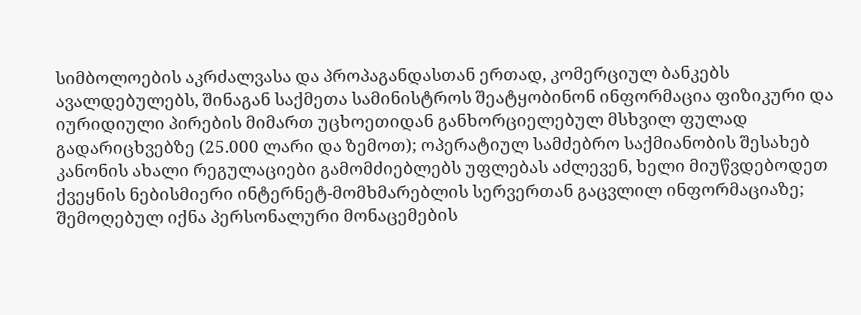სიმბოლოების აკრძალვასა და პროპაგანდასთან ერთად, კომერციულ ბანკებს ავალდებულებს, შინაგან საქმეთა სამინისტროს შეატყობინონ ინფორმაცია ფიზიკური და იურიდიული პირების მიმართ უცხოეთიდან განხორციელებულ მსხვილ ფულად გადარიცხვებზე (25.000 ლარი და ზემოთ); ოპერატიულ სამძებრო საქმიანობის შესახებ კანონის ახალი რეგულაციები გამომძიებლებს უფლებას აძლევენ, ხელი მიუწვდებოდეთ ქვეყნის ნებისმიერი ინტერნეტ-მომხმარებლის სერვერთან გაცვლილ ინფორმაციაზე; შემოღებულ იქნა პერსონალური მონაცემების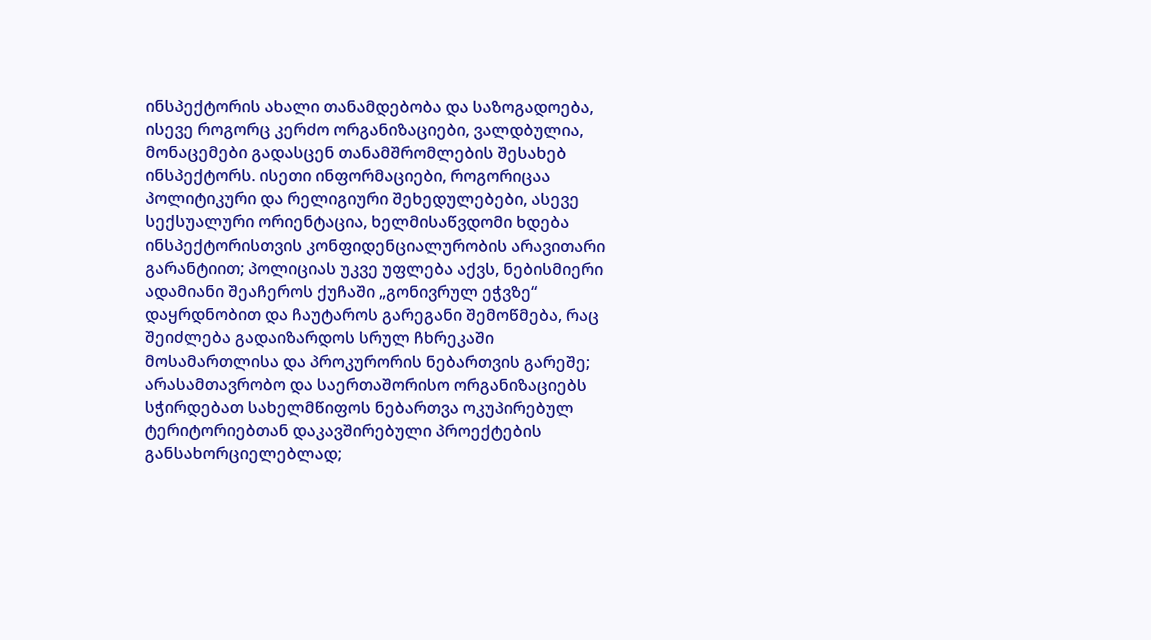ინსპექტორის ახალი თანამდებობა და საზოგადოება, ისევე როგორც კერძო ორგანიზაციები, ვალდბულია, მონაცემები გადასცენ თანამშრომლების შესახებ ინსპექტორს. ისეთი ინფორმაციები, როგორიცაა პოლიტიკური და რელიგიური შეხედულებები, ასევე სექსუალური ორიენტაცია, ხელმისაწვდომი ხდება ინსპექტორისთვის კონფიდენციალურობის არავითარი გარანტიით; პოლიციას უკვე უფლება აქვს, ნებისმიერი ადამიანი შეაჩეროს ქუჩაში „გონივრულ ეჭვზე“ დაყრდნობით და ჩაუტაროს გარეგანი შემოწმება, რაც შეიძლება გადაიზარდოს სრულ ჩხრეკაში მოსამართლისა და პროკურორის ნებართვის გარეშე; არასამთავრობო და საერთაშორისო ორგანიზაციებს სჭირდებათ სახელმწიფოს ნებართვა ოკუპირებულ ტერიტორიებთან დაკავშირებული პროექტების განსახორციელებლად;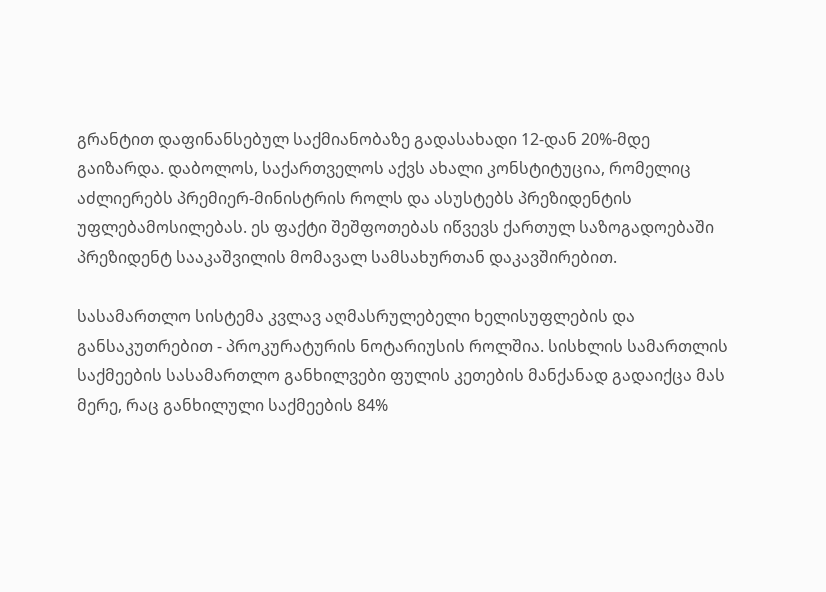გრანტით დაფინანსებულ საქმიანობაზე გადასახადი 12-დან 20%-მდე გაიზარდა. დაბოლოს, საქართველოს აქვს ახალი კონსტიტუცია, რომელიც აძლიერებს პრემიერ-მინისტრის როლს და ასუსტებს პრეზიდენტის უფლებამოსილებას. ეს ფაქტი შეშფოთებას იწვევს ქართულ საზოგადოებაში პრეზიდენტ სააკაშვილის მომავალ სამსახურთან დაკავშირებით.

სასამართლო სისტემა კვლავ აღმასრულებელი ხელისუფლების და განსაკუთრებით - პროკურატურის ნოტარიუსის როლშია. სისხლის სამართლის საქმეების სასამართლო განხილვები ფულის კეთების მანქანად გადაიქცა მას მერე, რაც განხილული საქმეების 84%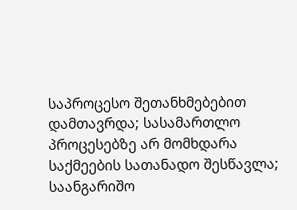საპროცესო შეთანხმებებით დამთავრდა; სასამართლო პროცესებზე არ მომხდარა საქმეების სათანადო შესწავლა; საანგარიშო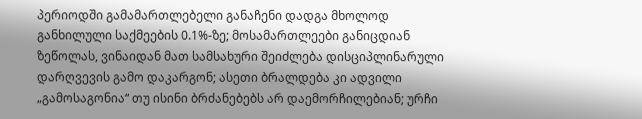პერიოდში გამამართლებელი განაჩენი დადგა მხოლოდ განხილული საქმეების 0.1%-ზე; მოსამართლეები განიცდიან ზეწოლას, ვინაიდან მათ სამსახური შეიძლება დისციპლინარული დარღვევის გამო დაკარგონ; ასეთი ბრალდება კი ადვილი „გამოსაგონია“ თუ ისინი ბრძანებებს არ დაემორჩილებიან; ურჩი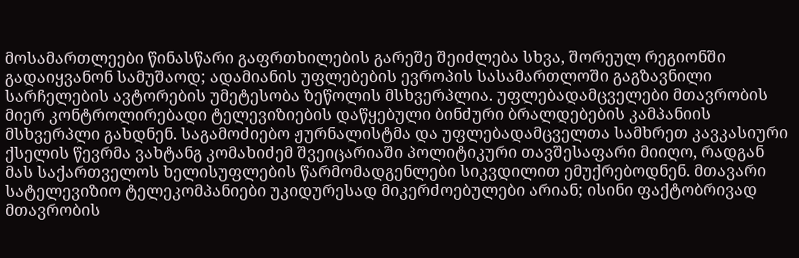მოსამართლეები წინასწარი გაფრთხილების გარეშე შეიძლება სხვა, შორეულ რეგიონში გადაიყვანონ სამუშაოდ; ადამიანის უფლებების ევროპის სასამართლოში გაგზავნილი სარჩელების ავტორების უმეტესობა ზეწოლის მსხვერპლია. უფლებადამცველები მთავრობის მიერ კონტროლირებადი ტელევიზიების დაწყებული ბინძური ბრალდებების კამპანიის მსხვერპლი გახდნენ. საგამოძიებო ჟურნალისტმა და უფლებადამცველთა სამხრეთ კავკასიური ქსელის წევრმა ვახტანგ კომახიძემ შვეიცარიაში პოლიტიკური თავშესაფარი მიიღო, რადგან მას საქართველოს ხელისუფლების წარმომადგენლები სიკვდილით ემუქრებოდნენ. მთავარი სატელევიზიო ტელეკომპანიები უკიდურესად მიკერძოებულები არიან; ისინი ფაქტობრივად მთავრობის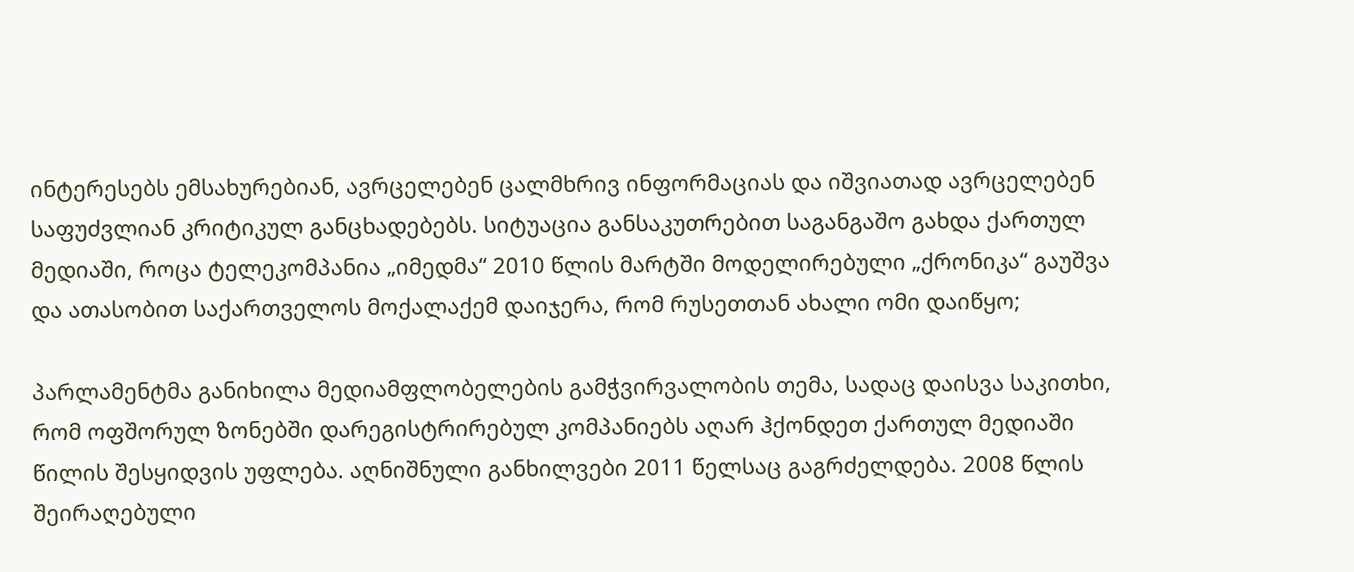ინტერესებს ემსახურებიან, ავრცელებენ ცალმხრივ ინფორმაციას და იშვიათად ავრცელებენ საფუძვლიან კრიტიკულ განცხადებებს. სიტუაცია განსაკუთრებით საგანგაშო გახდა ქართულ მედიაში, როცა ტელეკომპანია „იმედმა“ 2010 წლის მარტში მოდელირებული „ქრონიკა“ გაუშვა და ათასობით საქართველოს მოქალაქემ დაიჯერა, რომ რუსეთთან ახალი ომი დაიწყო;

პარლამენტმა განიხილა მედიამფლობელების გამჭვირვალობის თემა, სადაც დაისვა საკითხი, რომ ოფშორულ ზონებში დარეგისტრირებულ კომპანიებს აღარ ჰქონდეთ ქართულ მედიაში წილის შესყიდვის უფლება. აღნიშნული განხილვები 2011 წელსაც გაგრძელდება. 2008 წლის შეირაღებული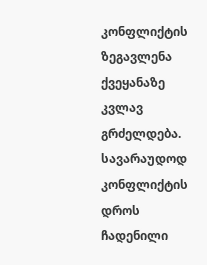კონფლიქტის ზეგავლენა ქვეყანაზე კვლავ გრძელდება. სავარაუდოდ კონფლიქტის დროს ჩადენილი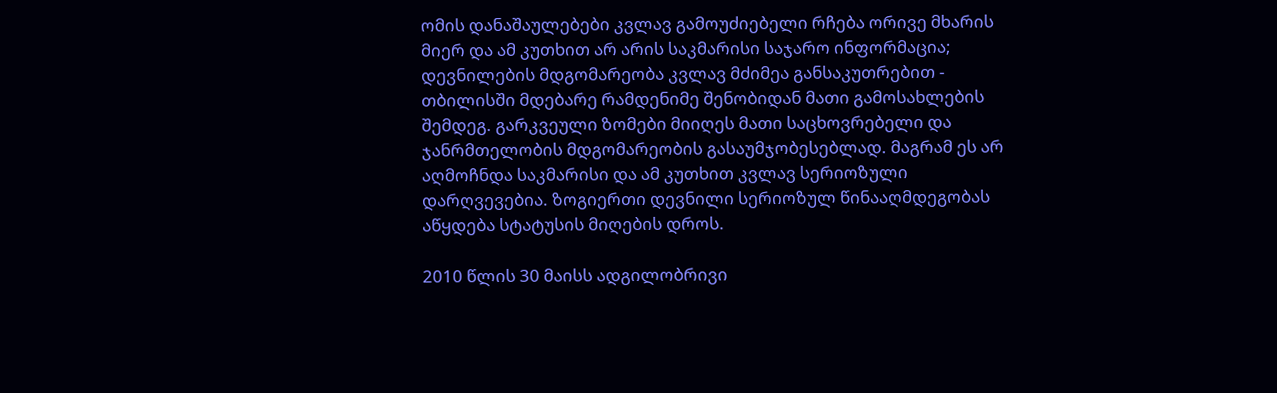ომის დანაშაულებები კვლავ გამოუძიებელი რჩება ორივე მხარის მიერ და ამ კუთხით არ არის საკმარისი საჯარო ინფორმაცია; დევნილების მდგომარეობა კვლავ მძიმეა განსაკუთრებით - თბილისში მდებარე რამდენიმე შენობიდან მათი გამოსახლების შემდეგ. გარკვეული ზომები მიიღეს მათი საცხოვრებელი და ჯანრმთელობის მდგომარეობის გასაუმჯობესებლად. მაგრამ ეს არ აღმოჩნდა საკმარისი და ამ კუთხით კვლავ სერიოზული დარღვევებია. ზოგიერთი დევნილი სერიოზულ წინააღმდეგობას აწყდება სტატუსის მიღების დროს.

2010 წლის 30 მაისს ადგილობრივი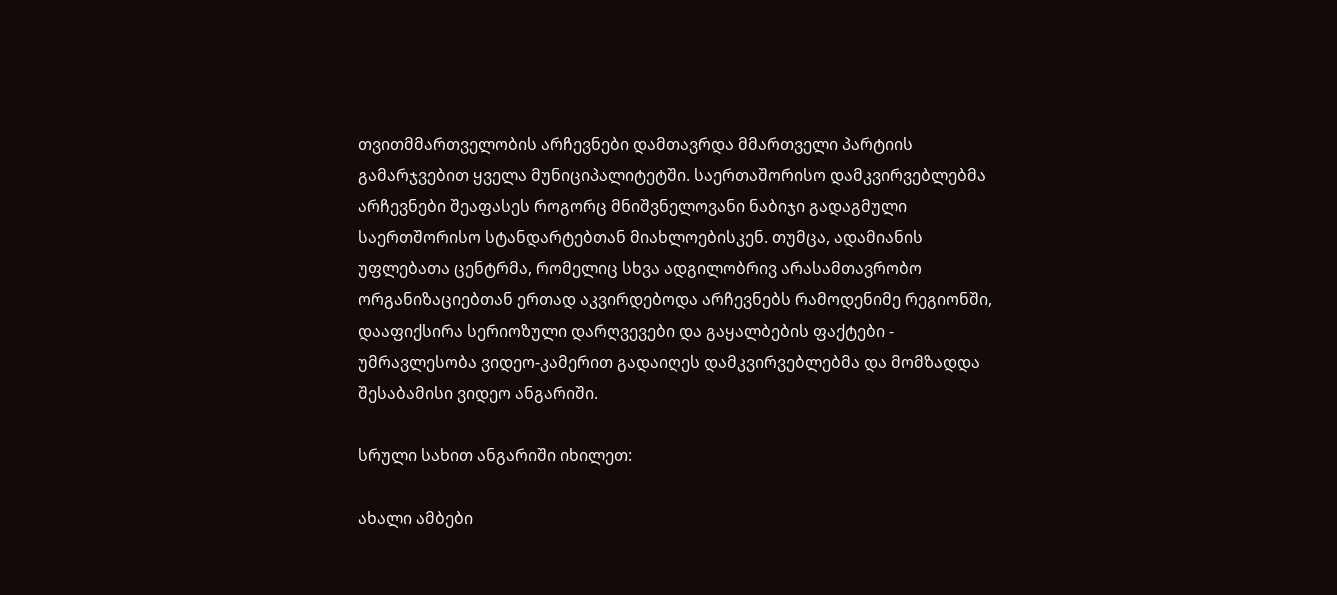თვითმმართველობის არჩევნები დამთავრდა მმართველი პარტიის გამარჯვებით ყველა მუნიციპალიტეტში. საერთაშორისო დამკვირვებლებმა არჩევნები შეაფასეს როგორც მნიშვნელოვანი ნაბიჯი გადაგმული საერთშორისო სტანდარტებთან მიახლოებისკენ. თუმცა, ადამიანის უფლებათა ცენტრმა, რომელიც სხვა ადგილობრივ არასამთავრობო ორგანიზაციებთან ერთად აკვირდებოდა არჩევნებს რამოდენიმე რეგიონში, დააფიქსირა სერიოზული დარღვევები და გაყალბების ფაქტები - უმრავლესობა ვიდეო-კამერით გადაიღეს დამკვირვებლებმა და მომზადდა შესაბამისი ვიდეო ანგარიში.

სრული სახით ანგარიში იხილეთ:

ახალი ამბები